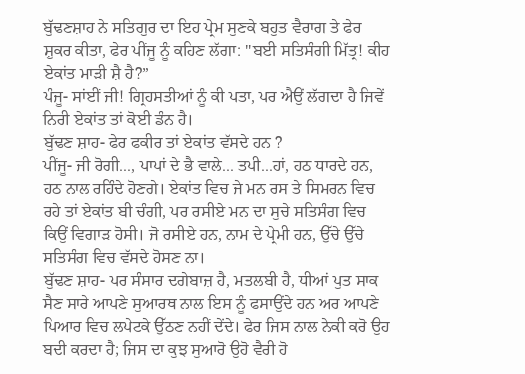ਬੁੱਢਣਸ਼ਾਹ ਨੇ ਸਤਿਗੁਰ ਦਾ ਇਹ ਪ੍ਰੇਮ ਸੁਣਕੇ ਬਹੁਤ ਵੈਰਾਗ ਤੇ ਫੇਰ ਸ਼ੁਕਰ ਕੀਤਾ, ਫੇਰ ਪੀਂਜੂ ਨੂੰ ਕਹਿਣ ਲੱਗਾ: "ਬਈ ਸਤਿਸੰਗੀ ਮਿੱਤ੍ਰ! ਕੀਹ ਏਕਾਂਤ ਮਾੜੀ ਸ਼ੈ ਹੈ?”
ਪੰਜੂ- ਸਾਂਈਂ ਜੀ! ਗ੍ਰਿਹਸਤੀਆਂ ਨੂੰ ਕੀ ਪਤਾ, ਪਰ ਐਉਂ ਲੱਗਦਾ ਹੈ ਜਿਵੇਂ ਨਿਰੀ ਏਕਾਂਤ ਤਾਂ ਕੋਈ ਡੰਨ ਹੈ।
ਬੁੱਢਣ ਸ਼ਾਹ- ਫੇਰ ਫਕੀਰ ਤਾਂ ਏਕਾਂਤ ਵੱਸਦੇ ਹਨ ?
ਪੀਂਜੂ- ਜੀ ਰੋਗੀ..., ਪਾਪਾਂ ਦੇ ਭੈ ਵਾਲੇ... ਤਪੀ...ਹਾਂ, ਹਠ ਧਾਰਦੇ ਹਨ, ਹਠ ਨਾਲ ਰਹਿੰਦੇ ਹੋਣਗੇ। ਏਕਾਂਤ ਵਿਚ ਜੇ ਮਨ ਰਸ ਤੇ ਸਿਮਰਨ ਵਿਚ ਰਹੇ ਤਾਂ ਏਕਾਂਤ ਬੀ ਚੰਗੀ, ਪਰ ਰਸੀਏ ਮਨ ਦਾ ਸੁਚੇ ਸਤਿਸੰਗ ਵਿਚ ਕਿਉਂ ਵਿਗਾੜ ਹੋਸੀ। ਜੋ ਰਸੀਏ ਹਨ, ਨਾਮ ਦੇ ਪ੍ਰੇਮੀ ਹਨ, ਉੱਚੇ ਉੱਚੇ ਸਤਿਸੰਗ ਵਿਚ ਵੱਸਦੇ ਹੋਸਣ ਨਾ।
ਬੁੱਢਣ ਸ਼ਾਹ- ਪਰ ਸੰਸਾਰ ਦਗੇਬਾਜ਼ ਹੈ, ਮਤਲਬੀ ਹੈ, ਧੀਆਂ ਪੁਤ ਸਾਕ ਸੈਣ ਸਾਰੇ ਆਪਣੇ ਸੁਆਰਥ ਨਾਲ ਇਸ ਨੂੰ ਫਸਾਉਂਦੇ ਹਨ ਅਰ ਆਪਣੇ ਪਿਆਰ ਵਿਚ ਲਪੇਟਕੇ ਉੱਠਣ ਨਹੀਂ ਦੇਂਦੇ। ਫੇਰ ਜਿਸ ਨਾਲ ਨੇਕੀ ਕਰੋ ਉਹ ਬਦੀ ਕਰਦਾ ਹੈ; ਜਿਸ ਦਾ ਕੁਝ ਸੁਆਰੋ ਉਹੋ ਵੈਰੀ ਹੋ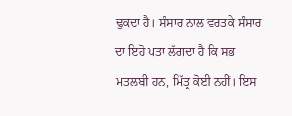ਢੁਕਦਾ ਹੈ। ਸੰਸਾਰ ਨਾਲ ਵਰਤਕੇ ਸੰਸਾਰ ਦਾ ਇਹੋ ਪਤਾ ਲੱਗਦਾ ਹੈ ਕਿ ਸਭ ਮਤਲਬੀ ਹਨ, ਮਿੱਤ੍ਰ ਕੋਈ ਨਹੀਂ। ਇਸ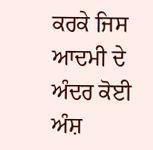ਕਰਕੇ ਜਿਸ ਆਦਮੀ ਦੇ ਅੰਦਰ ਕੋਈ ਅੰਸ਼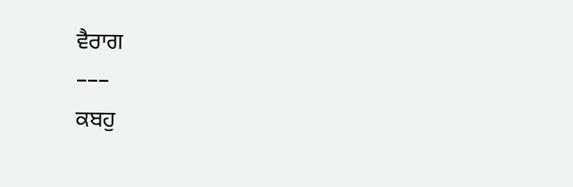ਵੈਰਾਗ
–––
ਕਬਹੁ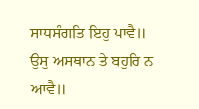ਸਾਧਸੰਗਤਿ ਇਹੁ ਪਾਵੈ॥ ਉਸੁ ਅਸਥਾਨ ਤੇ ਬਹੁਰਿ ਨ ਆਵੈ॥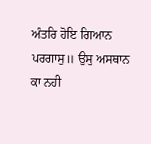ਅੰਤਰਿ ਹੋਇ ਗਿਆਨ ਪਰਗਾਸੁ॥ ਉਸੁ ਅਸਥਾਨ ਕਾ ਨਹੀ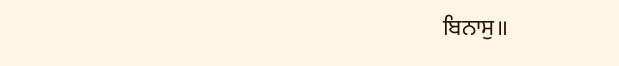ਬਿਨਾਸੁ॥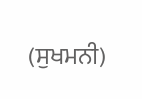(ਸੁਖਮਨੀ)